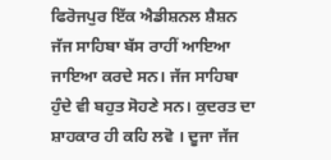ਫਿਰੋਜਪੁਰ ਇੱਕ ਐਡੀਸ਼ਨਲ ਸ਼ੈਸ਼ਨ ਜੱਜ ਸਾਹਿਬਾ ਬੱਸ ਰਾਹੀਂ ਆਇਆ ਜਾਇਆ ਕਰਦੇ ਸਨ। ਜੱਜ ਸਾਹਿਬਾ ਹੁੰਦੇ ਵੀ ਬਹੁਤ ਸੋਹਣੇ ਸਨ। ਕੁਦਰਤ ਦਾ ਸ਼ਾਹਕਾਰ ਹੀ ਕਹਿ ਲਵੋ । ਦੂਜਾ ਜੱਜ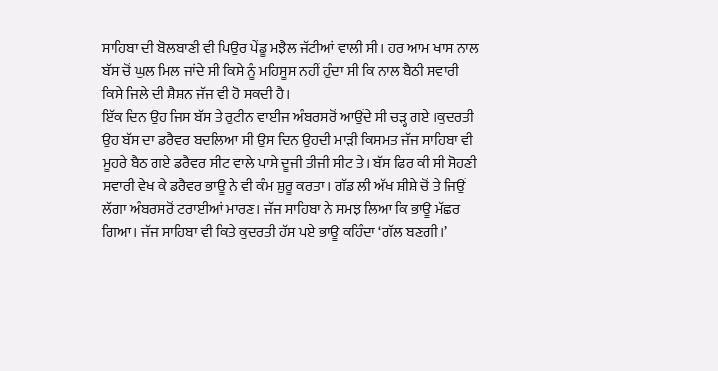ਸਾਹਿਬਾ ਦੀ ਬੋਲਬਾਣੀ ਵੀ ਪਿਉਰ ਪੇਂਡੂ ਮਝੈਲ ਜੱਟੀਆਂ ਵਾਲੀ ਸੀ। ਹਰ ਆਮ ਖਾਸ ਨਾਲ ਬੱਸ ਚੋਂ ਘੁਲ ਮਿਲ ਜਾਂਦੇ ਸੀ ਕਿਸੇ ਨੂੰ ਮਹਿਸੂਸ ਨਹੀਂ ਹੁੰਦਾ ਸੀ ਕਿ ਨਾਲ ਬੈਠੀ ਸਵਾਰੀ ਕਿਸੇ ਜਿਲੇ ਦੀ ਸ਼ੈਸ਼ਨ ਜੱਜ ਵੀ ਹੋ ਸਕਦੀ ਹੈ।
ਇੱਕ ਦਿਨ ਉਹ ਜਿਸ ਬੱਸ ਤੇ ਰੁਟੀਨ ਵਾਈਜ ਅੰਬਰਸਰੋਂ ਆਉਂਦੇ ਸੀ ਚੜ੍ਹ ਗਏ ।ਕੁਦਰਤੀ ਉਹ ਬੱਸ ਦਾ ਡਰੈਵਰ ਬਦਲਿਆ ਸੀ ਉਸ ਦਿਨ ਉਹਦੀ ਮਾੜੀ ਕਿਸਮਤ ਜੱਜ ਸਾਹਿਬਾ ਵੀ ਮੂਹਰੇ ਬੈਠ ਗਏ ਡਰੈਵਰ ਸੀਟ ਵਾਲੇ ਪਾਸੇ ਦੂਜੀ ਤੀਜੀ ਸੀਟ ਤੇ। ਬੱਸ ਫਿਰ ਕੀ ਸੀ ਸੋਹਣੀ ਸਵਾਰੀ ਵੇਖ ਕੇ ਡਰੈਵਰ ਭਾਊ ਨੇ ਵੀ ਕੰਮ ਸ਼ੁਰੂ ਕਰਤਾ। ਗੱਡ ਲੀ ਅੱਖ ਸ਼ੀਸ਼ੇ ਚੋਂ ਤੇ ਜਿਉਂ ਲੱਗਾ ਅੰਬਰਸਰੋਂ ਟਰਾਈਆਂ ਮਾਰਣ। ਜੱਜ ਸਾਹਿਬਾ ਨੇ ਸਮਝ ਲਿਆ ਕਿ ਭਾਊ ਮੱਛਰ ਗਿਆ। ਜੱਜ ਸਾਹਿਬਾ ਵੀ ਕਿਤੇ ਕੁਦਰਤੀ ਹੱਸ ਪਏ ਭਾਊ ਕਹਿੰਦਾ ‘ਗੱਲ ਬਣਗੀ।’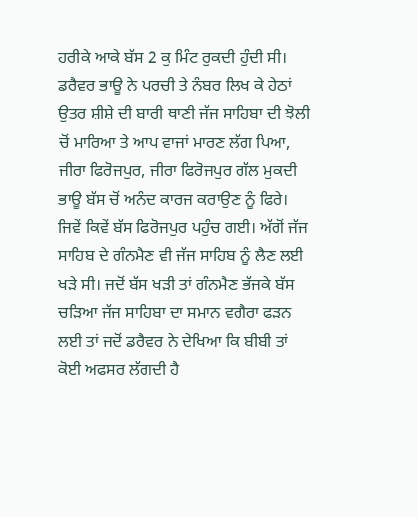ਹਰੀਕੇ ਆਕੇ ਬੱਸ 2 ਕੁ ਮਿੰਟ ਰੁਕਦੀ ਹੁੰਦੀ ਸੀ। ਡਰੈਵਰ ਭਾਊ ਨੇ ਪਰਚੀ ਤੇ ਨੰਬਰ ਲਿਖ ਕੇ ਹੇਠਾਂ ਉਤਰ ਸ਼ੀਸ਼ੇ ਦੀ ਬਾਰੀ ਥਾਣੀ ਜੱਜ ਸਾਹਿਬਾ ਦੀ ਝੋਲੀ ਚੋਂ ਮਾਰਿਆ ਤੇ ਆਪ ਵਾਜਾਂ ਮਾਰਣ ਲੱਗ ਪਿਆ, ਜੀਰਾ ਫਿਰੋਜਪੁਰ, ਜੀਰਾ ਫਿਰੋਜਪੁਰ ਗੱਲ ਮੁਕਦੀ ਭਾਊ ਬੱਸ ਚੋਂ ਅਨੰਦ ਕਾਰਜ ਕਰਾਉਣ ਨੂੰ ਫਿਰੇ। ਜਿਵੇਂ ਕਿਵੇਂ ਬੱਸ ਫਿਰੋਜਪੁਰ ਪਹੁੰਚ ਗਈ। ਅੱਗੋਂ ਜੱਜ ਸਾਹਿਬ ਦੇ ਗੰਨਮੈਣ ਵੀ ਜੱਜ ਸਾਹਿਬ ਨੂੰ ਲੈਣ ਲਈ ਖੜੇ ਸੀ। ਜਦੋਂ ਬੱਸ ਖੜੀ ਤਾਂ ਗੰਨਮੈਣ ਭੱਜਕੇ ਬੱਸ ਚੜਿਆ ਜੱਜ ਸਾਹਿਬਾ ਦਾ ਸਮਾਨ ਵਗੈਰਾ ਫੜਨ ਲਈ ਤਾਂ ਜਦੋਂ ਡਰੈਵਰ ਨੇ ਦੇਖਿਆ ਕਿ ਬੀਬੀ ਤਾਂ ਕੋਈ ਅਫਸਰ ਲੱਗਦੀ ਹੈ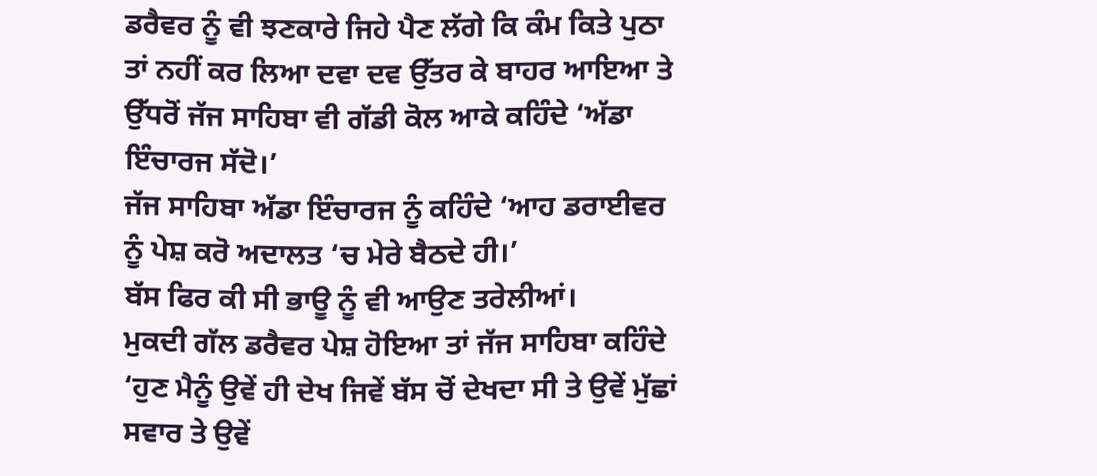ਡਰੈਵਰ ਨੂੰ ਵੀ ਝਣਕਾਰੇ ਜਿਹੇ ਪੈਣ ਲੱਗੇ ਕਿ ਕੰਮ ਕਿਤੇ ਪੁਠਾ ਤਾਂ ਨਹੀਂ ਕਰ ਲਿਆ ਦਵਾ ਦਵ ਉੱਤਰ ਕੇ ਬਾਹਰ ਆਇਆ ਤੇ ਉੱਧਰੋਂ ਜੱਜ ਸਾਹਿਬਾ ਵੀ ਗੱਡੀ ਕੋਲ ਆਕੇ ਕਹਿੰਦੇ ‘ਅੱਡਾ ਇੰਚਾਰਜ ਸੱਦੋ।’
ਜੱਜ ਸਾਹਿਬਾ ਅੱਡਾ ਇੰਚਾਰਜ ਨੂੰ ਕਹਿੰਦੇ ‘ਆਹ ਡਰਾਈਵਰ ਨੂੰ ਪੇਸ਼ ਕਰੋ ਅਦਾਲਤ ‘ਚ ਮੇਰੇ ਬੈਠਦੇ ਹੀ।’
ਬੱਸ ਫਿਰ ਕੀ ਸੀ ਭਾਊ ਨੂੰ ਵੀ ਆਉਣ ਤਰੇਲੀਆਂ।
ਮੁਕਦੀ ਗੱਲ ਡਰੈਵਰ ਪੇਸ਼ ਹੋਇਆ ਤਾਂ ਜੱਜ ਸਾਹਿਬਾ ਕਹਿੰਦੇ ‘ਹੁਣ ਮੈਨੂੰ ਉਵੇਂ ਹੀ ਦੇਖ ਜਿਵੇਂ ਬੱਸ ਚੋਂ ਦੇਖਦਾ ਸੀ ਤੇ ਉਵੇਂ ਮੁੱਛਾਂ ਸਵਾਰ ਤੇ ਉਵੇਂ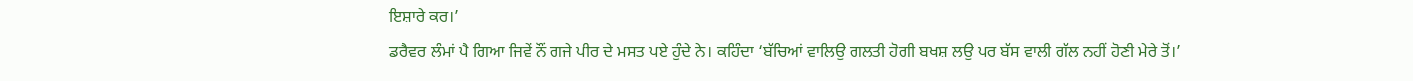ਇਸ਼ਾਰੇ ਕਰ।’
ਡਰੈਵਰ ਲੰਮਾਂ ਪੈ ਗਿਆ ਜਿਵੇਂ ਨੌਂ ਗਜੇ ਪੀਰ ਦੇ ਮਸਤ ਪਏ ਹੁੰਦੇ ਨੇ। ਕਹਿੰਦਾ ‘ਬੱਚਿਆਂ ਵਾਲਿਉ ਗਲਤੀ ਹੋਗੀ ਬਖਸ਼ ਲਉ ਪਰ ਬੱਸ ਵਾਲੀ ਗੱਲ ਨਹੀਂ ਹੋਣੀ ਮੇਰੇ ਤੋਂ।’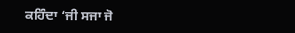ਕਹਿੰਦਾ ‘ਜੀ ਸਜਾ ਜੋ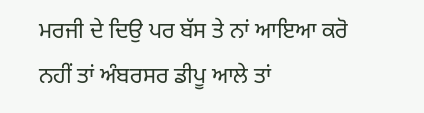ਮਰਜੀ ਦੇ ਦਿਉ ਪਰ ਬੱਸ ਤੇ ਨਾਂ ਆਇਆ ਕਰੋ ਨਹੀਂ ਤਾਂ ਅੰਬਰਸਰ ਡੀਪੂ ਆਲੇ ਤਾਂ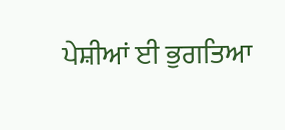ਪੇਸ਼ੀਆਂ ਈ ਭੁਗਤਿਆ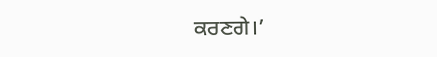ਕਰਣਗੇ।’